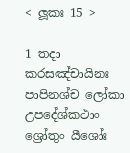< ලූකඃ 15 >

1 තදා කරසඤ්චායිනඃ පාපිනශ්ච ලෝකා උපදේශ්කථාං ශ්‍රෝතුං යීශෝඃ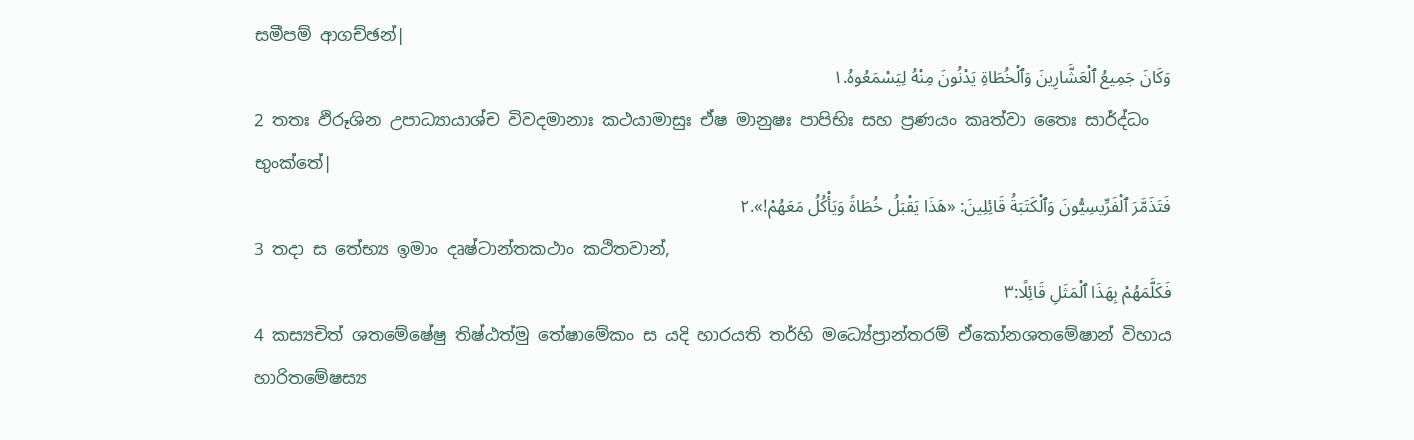සමීපම් ආගච්ඡන්|
وَكَانَ جَمِيعُ ٱلْعَشَّارِينَ وَٱلْخُطَاةِ يَدْنُونَ مِنْهُ لِيَسْمَعُوهُ.١
2 තතඃ ඵිරූශින උපාධ්‍යායාශ්ච විවදමානාඃ කථයාමාසුඃ ඒෂ මානුෂඃ පාපිභිඃ සහ ප්‍රණයං කෘත්වා තෛඃ සාර්ද්ධං භුංක්තේ|
فَتَذَمَّرَ ٱلْفَرِّيسِيُّونَ وَٱلْكَتَبَةُ قَائِلِينَ: «هَذَا يَقْبَلُ خُطَاةً وَيَأْكُلُ مَعَهُمْ!».٢
3 තදා ස තේභ්‍ය ඉමාං දෘෂ්ටාන්තකථාං කථිතවාන්,
فَكَلَّمَهُمْ بِهَذَا ٱلْمَثَلِ قَائِلًا:٣
4 කස්‍යචිත් ශතමේෂේෂු තිෂ්ඨත්මු තේෂාමේකං ස යදි හාරයති තර්හි මධ්‍යේප්‍රාන්තරම් ඒකෝනශතමේෂාන් විහාය හාරිතමේෂස්‍ය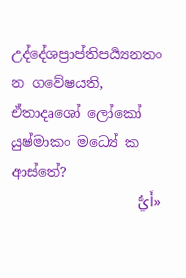උද්දේශප්‍රාප්තිපර්‍ය්‍යනතං න ගවේෂයති, ඒතාදෘශෝ ලෝකෝ යුෂ්මාකං මධ්‍යේ ක ආස්තේ?
«أَيُّ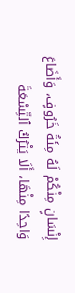إِنْسَانٍ مِنْكُمْ لَهُ مِئَةُ خَرُوفٍ، وَأَضَاعَ وَاحِدًا مِنْهَا، أَلَا يَتْرُكُ ٱلتِّسْعَةَ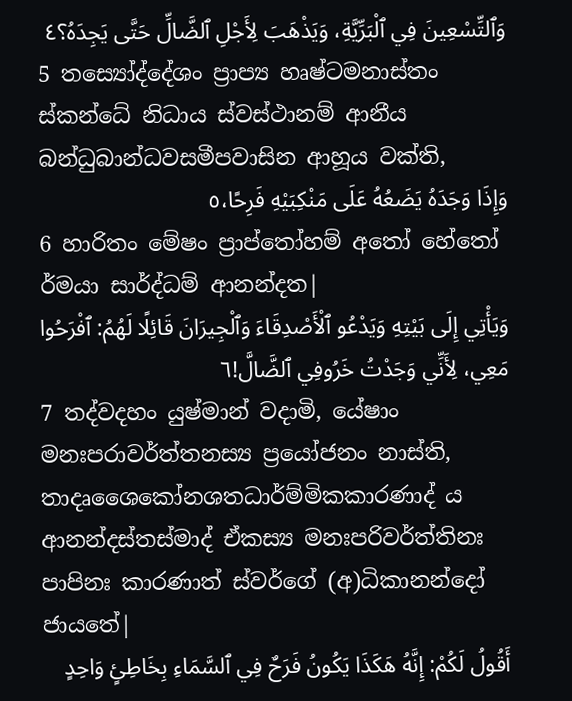وَٱلتِّسْعِينَ فِي ٱلْبَرِّيَّةِ، وَيَذْهَبَ لِأَجْلِ ٱلضَّالِّ حَتَّى يَجِدَهُ؟٤
5 තස්‍යෝද්දේශං ප්‍රාප්‍ය හෘෂ්ටමනාස්තං ස්කන්ධේ නිධාය ස්වස්ථානම් ආනීය බන්ධුබාන්ධවසමීපවාසින ආහූය වක්ති,
وَإِذَا وَجَدَهُ يَضَعُهُ عَلَى مَنْكِبَيْهِ فَرِحًا،٥
6 හාරිතං මේෂං ප්‍රාප්තෝහම් අතෝ හේතෝ ර්මයා සාර්ද්ධම් ආනන්දත|
وَيَأْتِي إِلَى بَيْتِهِ وَيَدْعُو ٱلْأَصْدِقَاءَ وَٱلْجِيرَانَ قَائِلًا لَهُمُ: ٱفْرَحُوا مَعِي، لِأَنِّي وَجَدْتُ خَرُوفِي ٱلضَّالَّ!٦
7 තද්වදහං යුෂ්මාන් වදාමි, යේෂාං මනඃපරාවර්ත්තනස්‍ය ප්‍රයෝජනං නාස්ති, තාදෘශෛකෝනශතධාර්ම්මිකකාරණාද් ය ආනන්දස්තස්මාද් ඒකස්‍ය මනඃපරිවර්ත්තිනඃ පාපිනඃ කාරණාත් ස්වර්ගේ (අ)ධිකානන්දෝ ජායතේ|
أَقُولُ لَكُمْ: إِنَّهُ هَكَذَا يَكُونُ فَرَحٌ فِي ٱلسَّمَاءِ بِخَاطِئٍ وَاحِدٍ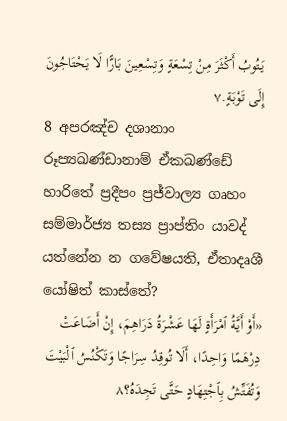يَتُوبُ أَكْثَرَ مِنْ تِسْعَةٍ وَتِسْعِينَ بَارًّا لَا يَحْتَاجُونَ إِلَى تَوْبَةٍ.٧
8 අපරඤ්ච දශානාං රූප්‍යඛණ්ඩානාම් ඒකඛණ්ඩේ හාරිතේ ප්‍රදීපං ප්‍රජ්වාල්‍ය ගෘහං සම්මාර්ජ්‍ය තස්‍ය ප්‍රාප්තිං යාවද් යත්නේන න ගවේෂයති, ඒතාදෘශී යෝෂිත් කාස්තේ?
«أَوْ أَيَّةُ ٱمْرَأَةٍ لَهَا عَشْرَةُ دَرَاهِمَ، إِنْ أَضَاعَتْ دِرْهَمًا وَاحِدًا، أَلَا تُوقِدُ سِرَاجًا وَتَكْنُسُ ٱلْبَيْتَ وَتُفَتِّشُ بِٱجْتِهَادٍ حَتَّى تَجِدَهُ؟٨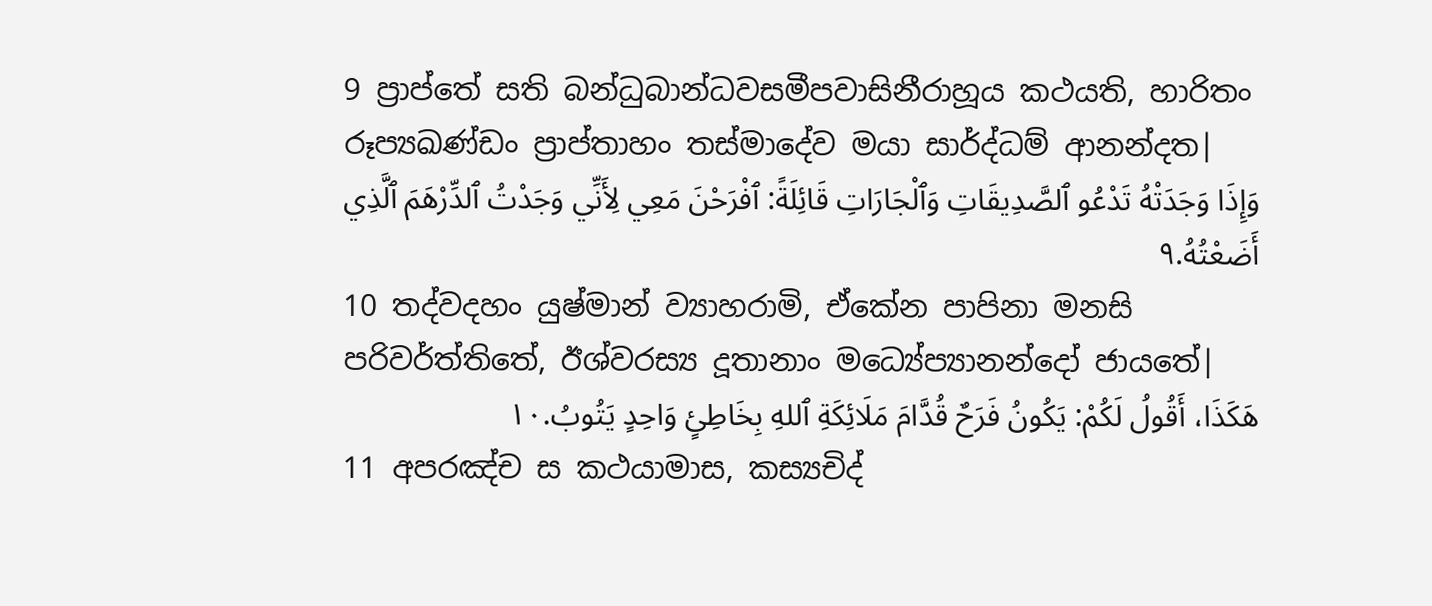9 ප්‍රාප්තේ සති බන්ධුබාන්ධවසමීපවාසිනීරාහූය කථයති, හාරිතං රූප්‍යඛණ්ඩං ප්‍රාප්තාහං තස්මාදේව මයා සාර්ද්ධම් ආනන්දත|
وَإِذَا وَجَدَتْهُ تَدْعُو ٱلصَّدِيقَاتِ وَٱلْجَارَاتِ قَائِلَةً: ٱفْرَحْنَ مَعِي لِأَنِّي وَجَدْتُ ٱلدِّرْهَمَ ٱلَّذِي أَضَعْتُهُ.٩
10 තද්වදහං යුෂ්මාන් ව්‍යාහරාමි, ඒකේන පාපිනා මනසි පරිවර්ත්තිතේ, ඊශ්වරස්‍ය දූතානාං මධ්‍යේප්‍යානන්දෝ ජායතේ|
هَكَذَا، أَقُولُ لَكُمْ: يَكُونُ فَرَحٌ قُدَّامَ مَلَائِكَةِ ٱللهِ بِخَاطِئٍ وَاحِدٍ يَتُوبُ.١٠
11 අපරඤ්ච ස කථයාමාස, කස්‍යචිද්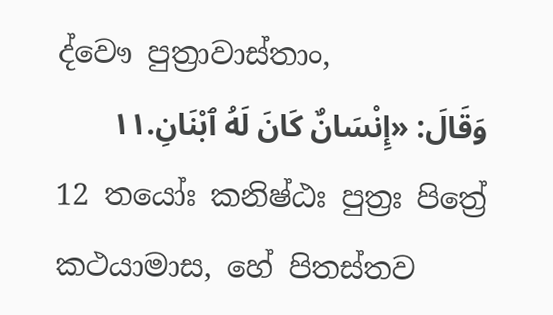ද්වෞ පුත්‍රාවාස්තාං,
وَقَالَ: «إِنْسَانٌ كَانَ لَهُ ٱبْنَانِ.١١
12 තයෝඃ කනිෂ්ඨඃ පුත්‍රඃ පිත්‍රේ කථයාමාස, හේ පිතස්තව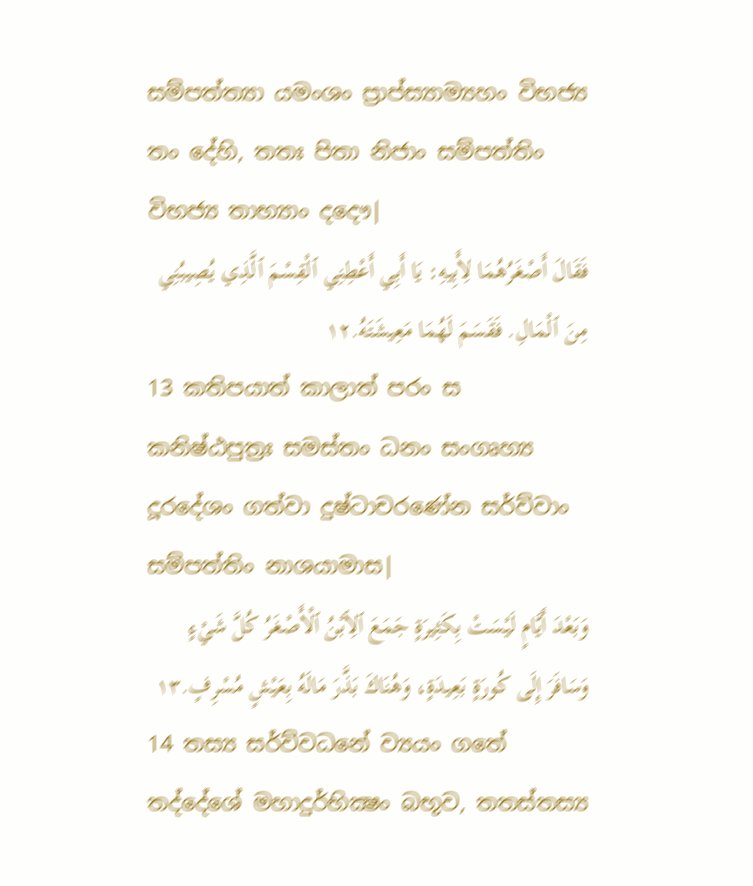සම්පත්ත්‍යා යමංශං ප්‍රාප්ස්‍යාම්‍යහං විභජ්‍ය තං දේහි, තතඃ පිතා නිජාං සම්පත්තිං විභජ්‍ය තාභ්‍යාං දදෞ|
فَقَالَ أَصْغَرُهُمَا لِأَبِيهِ: يَا أَبِي أَعْطِنِي ٱلْقِسْمَ ٱلَّذِي يُصِيبُنِي مِنَ ٱلْمَالِ. فَقَسَمَ لَهُمَا مَعِيشَتَهُ.١٢
13 කතිපයාත් කාලාත් පරං ස කනිෂ්ඨපුත්‍රඃ සමස්තං ධනං සංගෘහ්‍ය දූරදේශං ගත්වා දුෂ්ටාචරණේන සර්ව්වාං සම්පත්තිං නාශයාමාස|
وَبَعْدَ أَيَّامٍ لَيْسَتْ بِكَثِيرَةٍ جَمَعَ ٱلِٱبْنُ ٱلْأَصْغَرُ كُلَّ شَيْءٍ وَسَافَرَ إِلَى كُورَةٍ بَعِيدَةٍ، وَهُنَاكَ بَذَّرَ مَالَهُ بِعَيْشٍ مُسْرِفٍ.١٣
14 තස්‍ය සර්ව්වධනේ ව්‍යයං ගතේ තද්දේශේ මහාදුර්භික්‍ෂං බභූව, තතස්තස්‍ය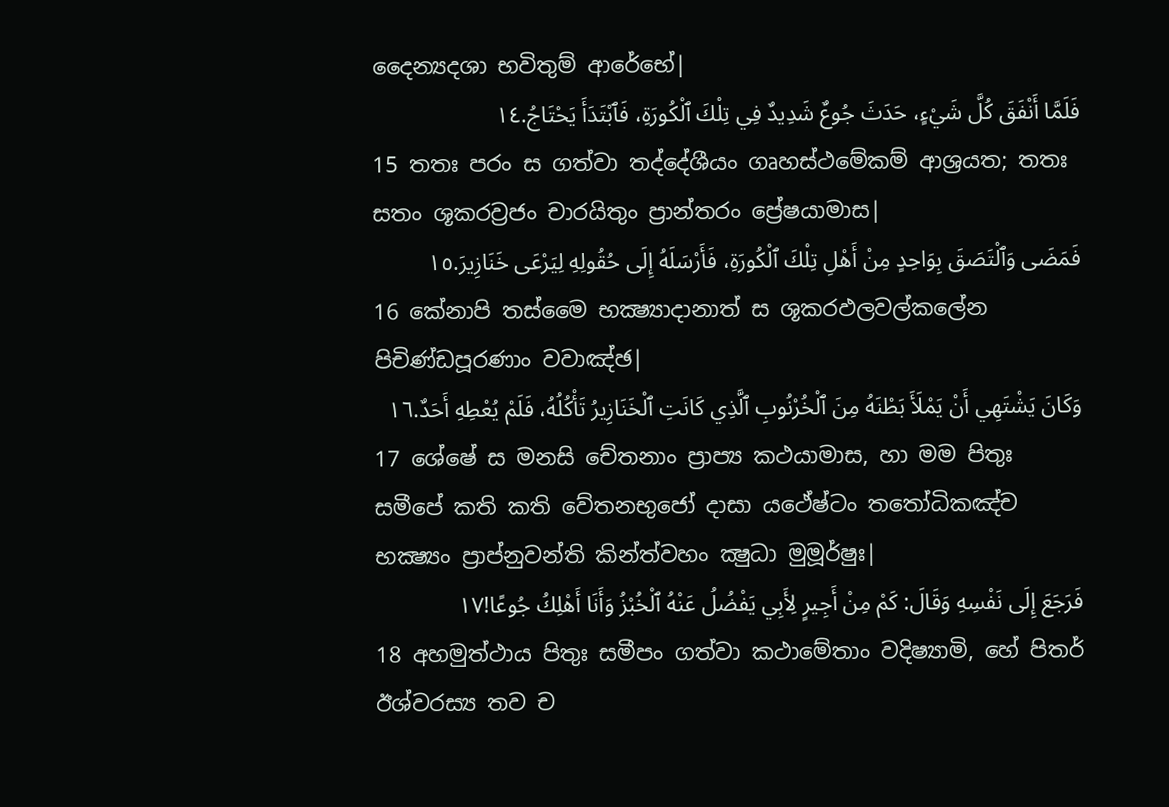දෛන්‍යදශා භවිතුම් ආරේභේ|
فَلَمَّا أَنْفَقَ كُلَّ شَيْءٍ، حَدَثَ جُوعٌ شَدِيدٌ فِي تِلْكَ ٱلْكُورَةِ، فَٱبْتَدَأَ يَحْتَاجُ.١٤
15 තතඃ පරං ස ගත්වා තද්දේශීයං ගෘහස්ථමේකම් ආශ්‍රයත; තතඃ සතං ශූකරව්‍රජං චාරයිතුං ප්‍රාන්තරං ප්‍රේෂයාමාස|
فَمَضَى وَٱلْتَصَقَ بِوَاحِدٍ مِنْ أَهْلِ تِلْكَ ٱلْكُورَةِ، فَأَرْسَلَهُ إِلَى حُقُولِهِ لِيَرْعَى خَنَازِيرَ.١٥
16 කේනාපි තස්මෛ භක්‍ෂ්‍යාදානාත් ස ශූකරඵලවල්කලේන පිචිණ්ඩපූරණාං වවාඤ්ඡ|
وَكَانَ يَشْتَهِي أَنْ يَمْلَأَ بَطْنَهُ مِنَ ٱلْخُرْنُوبِ ٱلَّذِي كَانَتِ ٱلْخَنَازِيرُ تَأْكُلُهُ، فَلَمْ يُعْطِهِ أَحَدٌ.١٦
17 ශේෂේ ස මනසි චේතනාං ප්‍රාප්‍ය කථයාමාස, හා මම පිතුඃ සමීපේ කති කති වේතනභුජෝ දාසා යථේෂ්ටං තතෝධිකඤ්ච භක්‍ෂ්‍යං ප්‍රාප්නුවන්ති කින්ත්වහං ක්‍ෂුධා මුමූර්ෂුඃ|
فَرَجَعَ إِلَى نَفْسِهِ وَقَالَ: كَمْ مِنْ أَجِيرٍ لِأَبِي يَفْضُلُ عَنْهُ ٱلْخُبْزُ وَأَنَا أَهْلِكُ جُوعًا!١٧
18 අහමුත්ථාය පිතුඃ සමීපං ගත්වා කථාමේතාං වදිෂ්‍යාමි, හේ පිතර් ඊශ්වරස්‍ය තව ච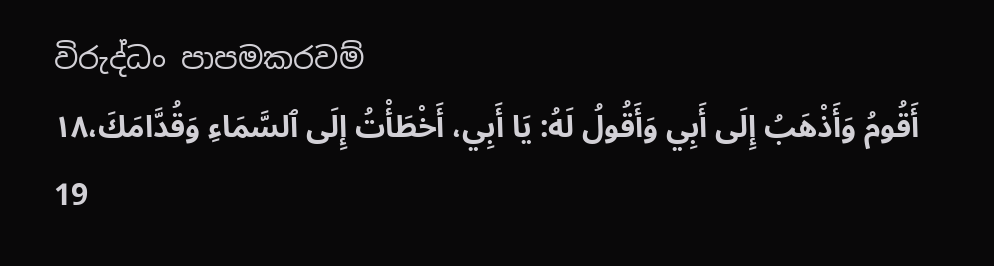විරුද්ධං පාපමකරවම්
أَقُومُ وَأَذْهَبُ إِلَى أَبِي وَأَقُولُ لَهُ: يَا أَبِي، أَخْطَأْتُ إِلَى ٱلسَّمَاءِ وَقُدَّامَكَ،١٨
19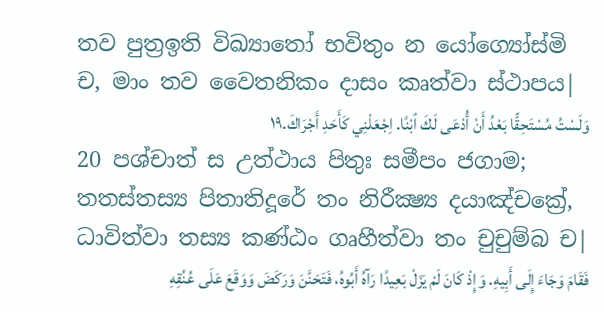තව පුත්‍රඉති විඛ්‍යාතෝ භවිතුං න යෝග්‍යෝස්මි ච, මාං තව වෛතනිකං දාසං කෘත්වා ස්ථාපය|
وَلَسْتُ مُسْتَحِقًّا بَعْدُ أَنْ أُدْعَى لَكَ ٱبْنًا. اِجْعَلْنِي كَأَحَدِ أَجْرَاكَ.١٩
20 පශ්චාත් ස උත්ථාය පිතුඃ සමීපං ජගාම; තතස්තස්‍ය පිතාතිදූරේ තං නිරීක්‍ෂ්‍ය දයාඤ්චක්‍රේ, ධාවිත්වා තස්‍ය කණ්ඨං ගෘහීත්වා තං චුචුම්බ ච|
فَقَامَ وَجَاءَ إِلَى أَبِيهِ. وَإِذْ كَانَ لَمْ يَزَلْ بَعِيدًا رَآهُ أَبُوهُ، فَتَحَنَّنَ وَرَكَضَ وَوَقَعَ عَلَى عُنُقِهِ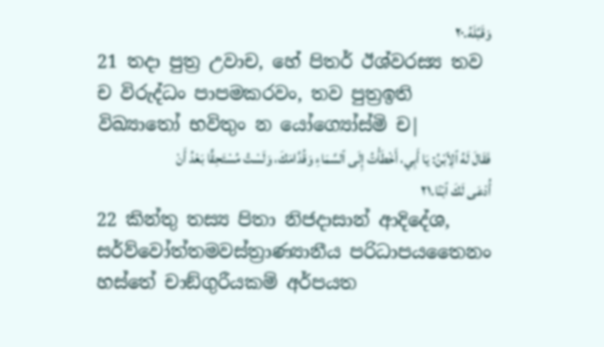وَقَبَّلَهُ.٢٠
21 තදා පුත්‍ර උවාච, හේ පිතර් ඊශ්වරස්‍ය තව ච විරුද්ධං පාපමකරවං, තව පුත්‍රඉති විඛ්‍යාතෝ භවිතුං න යෝග්‍යෝස්මි ච|
فَقَالَ لَهُ ٱلِٱبْنُ: يَا أَبِي، أَخْطَأْتُ إِلَى ٱلسَّمَاءِ وَقُدَّامَكَ، وَلَسْتُ مُسْتَحِقًّا بَعْدُ أَنْ أُدْعَى لَكَ ٱبْنًا.٢١
22 කින්තු තස්‍ය පිතා නිජදාසාන් ආදිදේශ, සර්ව්වෝත්තමවස්ත්‍රාණ්‍යානීය පරිධාපයතෛනං හස්තේ චාඞ්ගුරීයකම් අර්පයත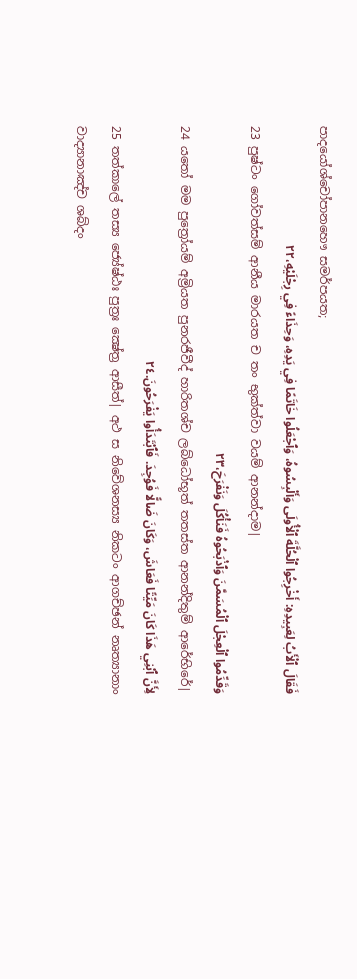පාදයෝශ්චෝපානහෞ සමර්පයත;
فَقَالَ ٱلْأَبُ لِعَبِيدِهِ: أَخْرِجُوا ٱلْحُلَّةَ ٱلْأُولَى وَأَلْبِسُوهُ، وَٱجْعَلُوا خَاتَمًا فِي يَدِهِ، وَحِذَاءً فِي رِجْلَيْهِ،٢٢
23 පුෂ්ටං ගෝවත්සම් ආනීය මාරයත ච තං භුක්ත්වා වයම් ආනන්දාම|
وَقَدِّمُوا ٱلْعِجْلَ ٱلْمُسَمَّنَ وَٱذْبَحُوهُ فَنَأْكُلَ وَنَفْرَحَ،٢٣
24 යතෝ මම පුත්‍රෝයම් අම්‍රියත පුනරජීවීද් හාරිතශ්ච ලබ්ධෝභූත් තතස්ත ආනන්දිතුම් ආරේභිරේ|
لِأَنَّ ٱبْنِي هَذَا كَانَ مَيِّتًا فَعَاشَ، وَكَانَ ضَالًّا فَوُجِدَ. فَٱبْتَدَأُوا يَفْرَحُونَ.٢٤
25 තත්කාලේ තස්‍ය ජ්‍යේෂ්ඨඃ පුත්‍රඃ ක්‍ෂේත්‍ර ආසීත්| අථ ස නිවේශනස්‍ය නිකටං ආගච්ඡන් නෘත්‍යානාං වාද්‍යානාඤ්ච ශබ්දං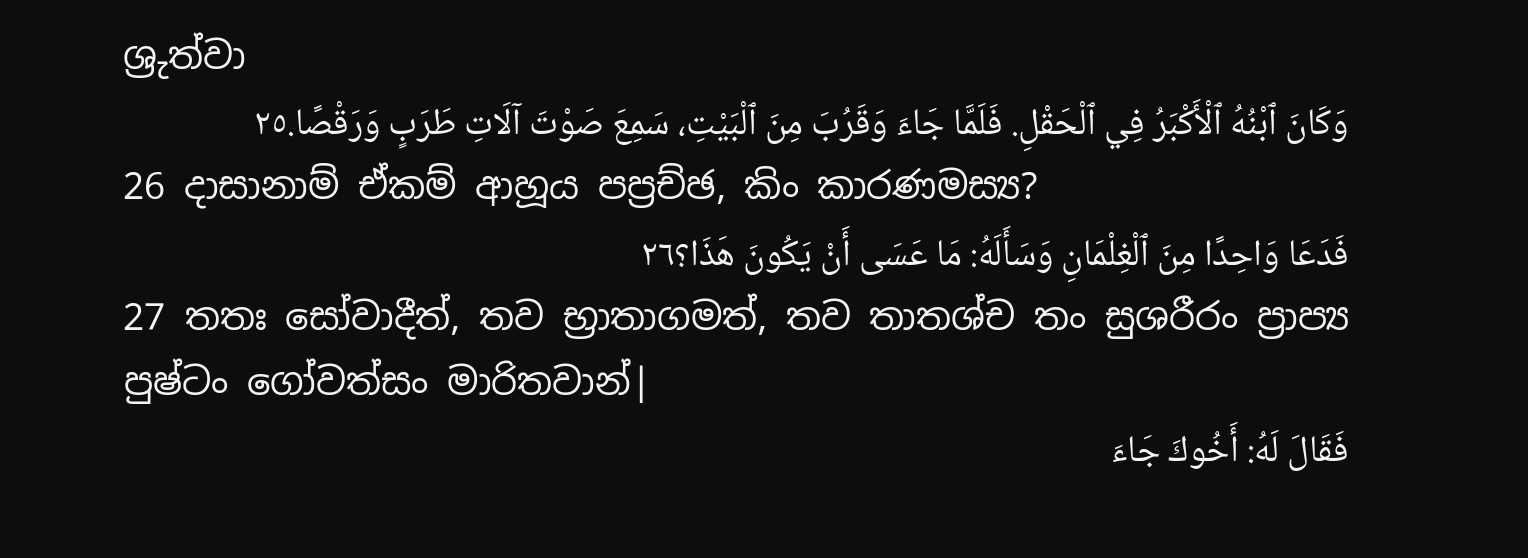ශ්‍රුත්වා
وَكَانَ ٱبْنُهُ ٱلْأَكْبَرُ فِي ٱلْحَقْلِ. فَلَمَّا جَاءَ وَقَرُبَ مِنَ ٱلْبَيْتِ، سَمِعَ صَوْتَ آلَاتِ طَرَبٍ وَرَقْصًا.٢٥
26 දාසානාම් ඒකම් ආහූය පප්‍රච්ඡ, කිං කාරණමස්‍ය?
فَدَعَا وَاحِدًا مِنَ ٱلْغِلْمَانِ وَسَأَلَهُ: مَا عَسَى أَنْ يَكُونَ هَذَا؟٢٦
27 තතඃ සෝවාදීත්, තව භ්‍රාතාගමත්, තව තාතශ්ච තං සුශරීරං ප්‍රාප්‍ය පුෂ්ටං ගෝවත්සං මාරිතවාන්|
فَقَالَ لَهُ: أَخُوكَ جَاءَ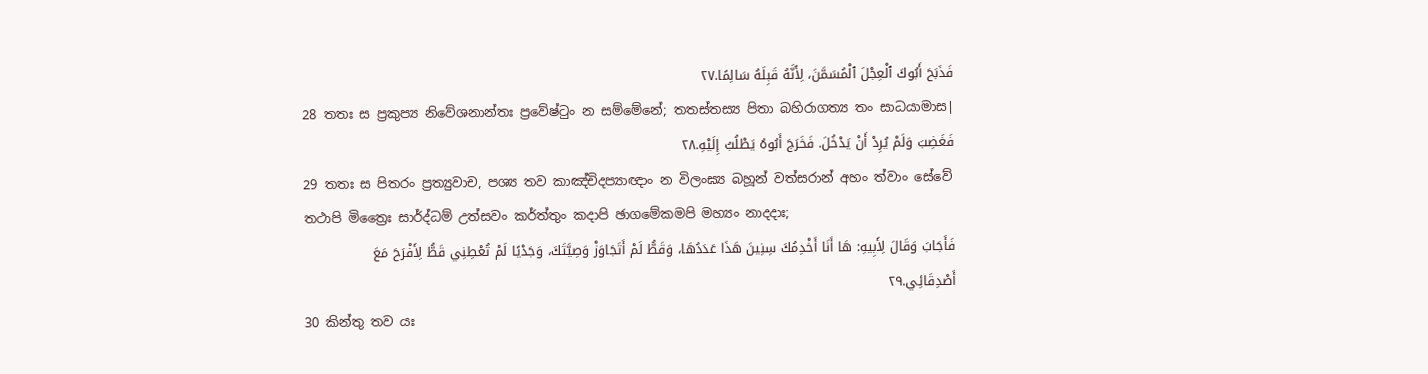فَذَبَحَ أَبُوكَ ٱلْعِجْلَ ٱلْمُسَمَّنَ، لِأَنَّهُ قَبِلَهُ سَالِمًا.٢٧
28 තතඃ ස ප්‍රකුප්‍ය නිවේශනාන්තඃ ප්‍රවේෂ්ටුං න සම්මේනේ; තතස්තස්‍ය පිතා බහිරාගත්‍ය තං සාධයාමාස|
فَغَضِبَ وَلَمْ يُرِدْ أَنْ يَدْخُلَ. فَخَرَجَ أَبُوهُ يَطْلُبُ إِلَيْهِ.٢٨
29 තතඃ ස පිතරං ප්‍රත්‍යුවාච, පශ්‍ය තව කාඤ්චිදප්‍යාඥාං න විලංඝ්‍ය බහූන් වත්සරාන් අහං ත්වාං සේවේ තථාපි මිත්‍රෛඃ සාර්ද්ධම් උත්සවං කර්ත්තුං කදාපි ඡාගමේකමපි මහ්‍යං නාදදාඃ;
فَأَجَابَ وَقَالَ لِأَبِيهِ: هَا أَنَا أَخْدِمُكَ سِنِينَ هَذَا عَدَدُهَا، وَقَطُّ لَمْ أَتَجَاوَزْ وَصِيَّتَكَ، وَجَدْيًا لَمْ تُعْطِنِي قَطُّ لِأَفْرَحَ مَعَ أَصْدِقَائِي.٢٩
30 කින්තු තව යඃ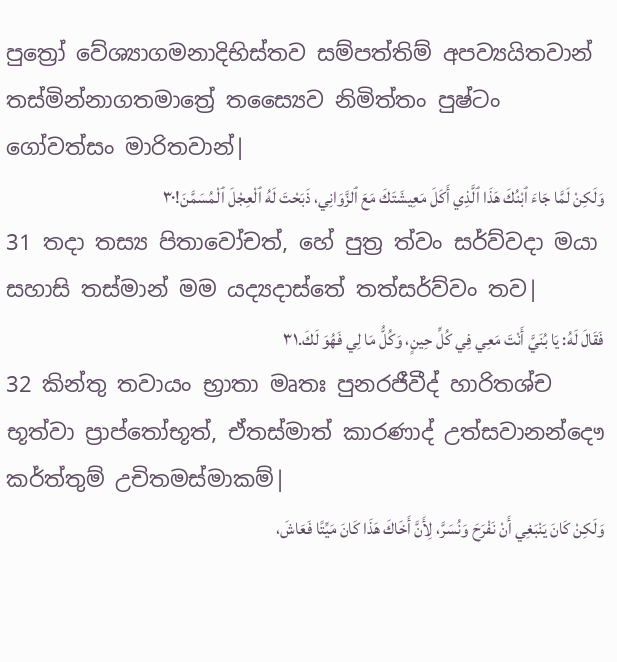පුත්‍රෝ වේශ්‍යාගමනාදිභිස්තව සම්පත්තිම් අපව්‍යයිතවාන් තස්මින්නාගතමාත්‍රේ තස්‍යෛව නිමිත්තං පුෂ්ටං ගෝවත්සං මාරිතවාන්|
وَلَكِنْ لَمَّا جَاءَ ٱبْنُكَ هَذَا ٱلَّذِي أَكَلَ مَعِيشَتَكَ مَعَ ٱلزَّوَانِي، ذَبَحْتَ لَهُ ٱلْعِجْلَ ٱلْمُسَمَّنَ!٣٠
31 තදා තස්‍ය පිතාවෝචත්, හේ පුත්‍ර ත්වං සර්ව්වදා මයා සහාසි තස්මාන් මම යද්‍යදාස්තේ තත්සර්ව්වං තව|
فَقَالَ لَهُ: يَا بُنَيَّ أَنْتَ مَعِي فِي كُلِّ حِينٍ، وَكُلُّ مَا لِي فَهُوَ لَكَ.٣١
32 කින්තු තවායං භ්‍රාතා මෘතඃ පුනරජීවීද් හාරිතශ්ච භූත්වා ප්‍රාප්තෝභූත්, ඒතස්මාත් කාරණාද් උත්සවානන්දෞ කර්ත්තුම් උචිතමස්මාකම්|
وَلَكِنْ كَانَ يَنْبَغِي أَنْ نَفْرَحَ وَنُسَرَّ، لِأَنَّ أَخَاكَ هَذَا كَانَ مَيِّتًا فَعَاشَ،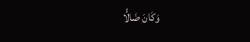وَكَانَ ضَالًّا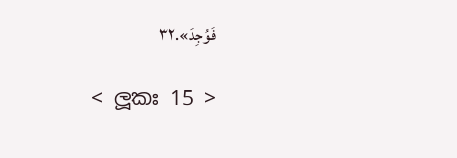فَوُجِدَ».٣٢

< ලූකඃ 15 >